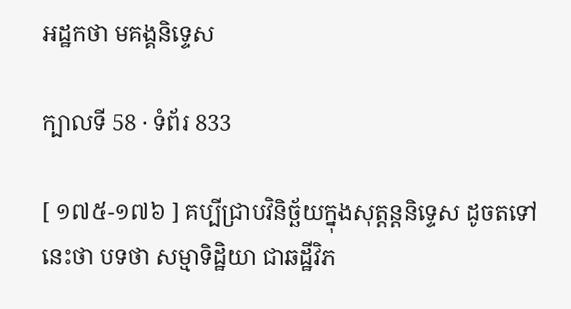អដ្ឋកថា មគង្គនិទ្ទេស

ក្បាលទី 58 · ទំព័រ 833

[ ១៧៥-១៧៦ ] គប្បីជ្រាបវិនិច្ឆ័យក្នុងសុត្តន្តនិទ្ទេស ដូចតទៅនេះថា បទថា សម្មាទិដ្ឋិយា ជាឆដ្ឋីវិភ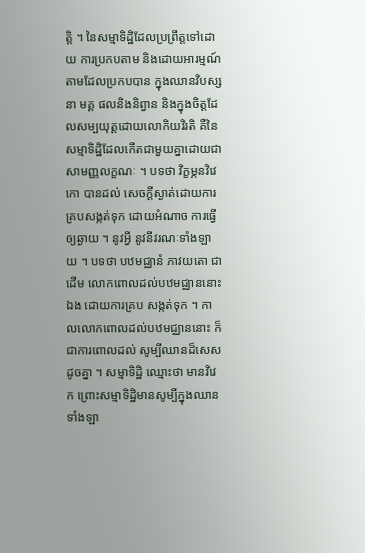ត្តិ ។ នៃសម្មាទិដ្ឋិដែលប្រព្រឹត្តទៅដោយ ការប្រកបតាម និងដោយអារម្មណ៍តាមដែលប្រកបបាន ក្នុងឈានវិបស្សនា មគ្គ ផលនិងនិព្វាន និងក្នុងចិត្តដែលសម្បយុត្តដោយលោកិយវិរតិ គឺនៃ សម្មាទិដ្ឋិដែលកើតជាមួយគ្នាដោយជាសាមញ្ញលក្ខណៈ ។ បទថា វិក្ខម្ភនវិវេកោ បានដល់ សេចក្តីស្ងាត់ដោយការគ្របសង្កត់ទុក ដោយអំណាច ការធ្វើឲ្យឆ្ងាយ ។ នូវអ្វី នូវនីវរណៈទាំងឡាយ ។ បទថា បឋមជ្ឈានំ ភាវយតោ ជាដើម លោកពោលដល់បឋមជ្ឈាននោះឯង ដោយការគ្រប សង្កត់ទុក ។ កាលលោកពោលដល់បឋមជ្ឈាននោះ ក៏ជាការពោលដល់ សូម្បីឈានដ៏សេសដូចគ្នា ។ សម្មាទិដ្ឋិ ឈ្មោះថា មានវិវេក ព្រោះសម្មាទិដ្ឋិមានសូម្បីក្នុងឈានទាំងឡា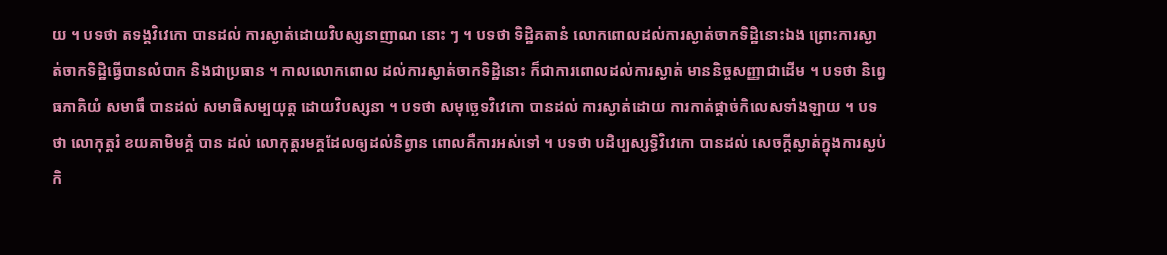យ ។ បទថា តទង្គវិវេកោ បានដល់ ការស្ងាត់ដោយវិបស្សនាញាណ នោះ ៗ ។ បទថា ទិដ្ឋិគតានំ លោកពោលដល់ការស្ងាត់ចាកទិដ្ឋិនោះឯង ព្រោះការស្ងាត់ចាកទិដ្ឋិធ្វើបានលំបាក និងជាប្រធាន ។ កាលលោកពោល ដល់ការស្ងាត់ចាកទិដ្ឋិនោះ ក៏ជាការពោលដល់ការស្ងាត់ មាននិច្ចសញ្ញាជាដើម ។ បទថា និព្វេធភាគិយំ សមាធឹ បានដល់ សមាធិសម្បយុត្ត ដោយវិបស្សនា ។ បទថា សមុច្ឆេទវិវេកោ បានដល់ ការស្ងាត់ដោយ ការកាត់ផ្តាច់កិលេសទាំងឡាយ ។ បទថា លោកុត្តរំ ខយគាមិមគ្គំ បាន ដល់ លោកុត្តរមគ្គដែលឲ្យដល់និព្វាន ពោលគឺការអស់ទៅ ។ បទថា បដិប្បស្សទ្ធិវិវេកោ បានដល់ សេចក្តីស្ងាត់ក្នុងការស្ងប់កិ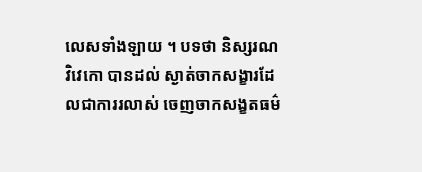លេសទាំងឡាយ ។ បទថា និស្សរណវិវេកោ បានដល់ ស្ងាត់ចាកសង្ខារដែលជាការរលាស់ ចេញចាកសង្ខតធម៌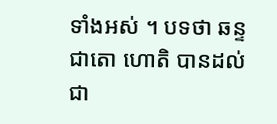ទាំងអស់ ។ បទថា ឆន្ទជាតោ ហោតិ បានដល់ ជា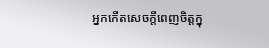អ្នកកើតសេចក្តីពេញចិត្តក្នុ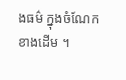ងធម៌ ក្នុងចំណែកខាងដើម ។